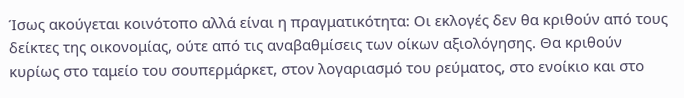Ίσως ακούγεται κοινότοπο αλλά είναι η πραγματικότητα: Οι εκλογές δεν θα κριθούν από τους δείκτες της οικονομίας, ούτε από τις αναβαθμίσεις των οίκων αξιολόγησης. Θα κριθούν κυρίως στο ταμείο του σουπερμάρκετ, στον λογαριασμό του ρεύματος, στο ενοίκιο και στο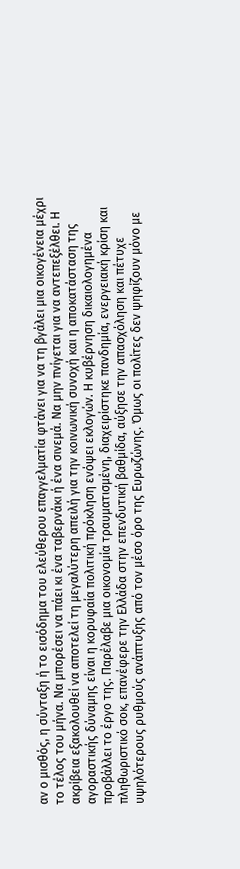αν ο μισθός, η σύνταξη ή το εισόδημα του ελεύθερου επαγγελματία φτάνει για να τη βγάλει μια οικογένεια μέχρι το τέλος του μήνα. Να μπορέσει να πάει κι ένα ταβερνάκι ή ένα σινεμά. Να μην πνίγεται για να αντεπεξέλθει. Η ακρίβεια εξακολουθεί να αποτελεί τη μεγαλύτερη απειλή για την κοινωνική συνοχή και η αποκατάσταση της αγοραστικής δύναμης είναι η κορυφαία πολιτική πρόκληση ενόψει εκλογών. Η κυβέρνηση δικαιολογημένα προβάλλει το έργο της. Παρέλαβε μια οικονομία τραυματισμένη, διαχειρίστηκε πανδημία, ενεργειακή κρίση και πληθωριστικό σοκ, επανέφερε την Ελλάδα στην επενδυτική βαθμίδα, αύξησε την απασχόληση και πέτυχε υψηλότερους ρυθμούς ανάπτυξης από τον μέσο όρο της Ευρωζώνης. Όμως οι πολίτες δεν ψηφίζουν μόνο με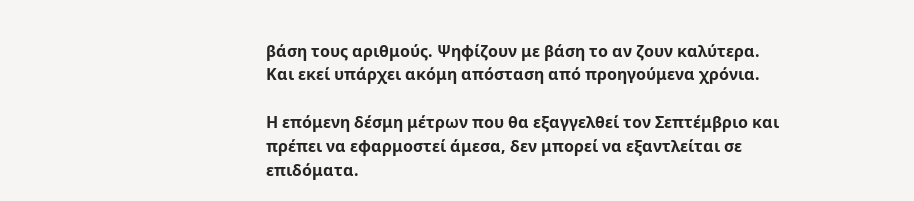βάση τους αριθμούς. Ψηφίζουν με βάση το αν ζουν καλύτερα. Και εκεί υπάρχει ακόμη απόσταση από προηγούμενα χρόνια.

Η επόμενη δέσμη μέτρων που θα εξαγγελθεί τον Σεπτέμβριο και πρέπει να εφαρμοστεί άμεσα, δεν μπορεί να εξαντλείται σε επιδόματα.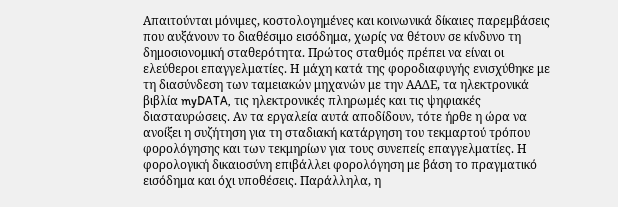Απαιτούνται μόνιμες, κοστολογημένες και κοινωνικά δίκαιες παρεμβάσεις που αυξάνουν το διαθέσιμο εισόδημα, χωρίς να θέτουν σε κίνδυνο τη δημοσιονομική σταθερότητα. Πρώτος σταθμός πρέπει να είναι οι ελεύθεροι επαγγελματίες. Η μάχη κατά της φοροδιαφυγής ενισχύθηκε με τη διασύνδεση των ταμειακών μηχανών με την ΑΑΔΕ, τα ηλεκτρονικά βιβλία myDATA, τις ηλεκτρονικές πληρωμές και τις ψηφιακές διασταυρώσεις. Αν τα εργαλεία αυτά αποδίδουν, τότε ήρθε η ώρα να ανοίξει η συζήτηση για τη σταδιακή κατάργηση του τεκμαρτού τρόπου φορολόγησης και των τεκμηρίων για τους συνεπείς επαγγελματίες. Η φορολογική δικαιοσύνη επιβάλλει φορολόγηση με βάση το πραγματικό εισόδημα και όχι υποθέσεις. Παράλληλα, η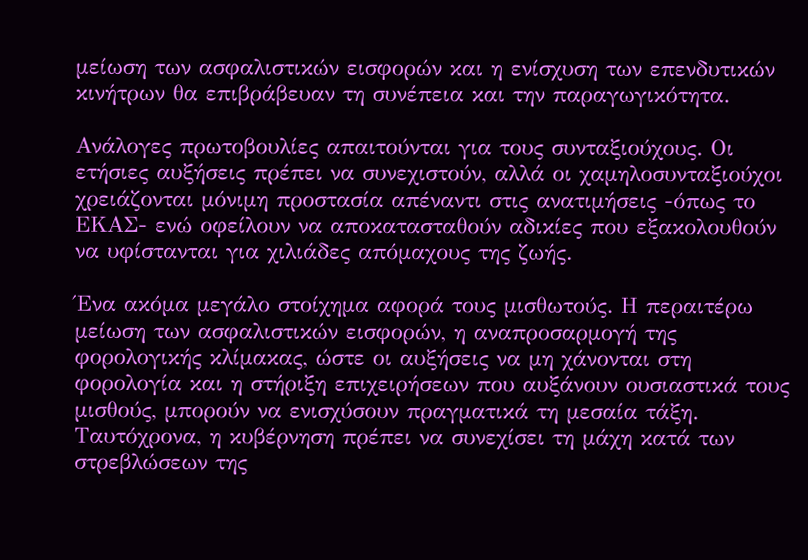μείωση των ασφαλιστικών εισφορών και η ενίσχυση των επενδυτικών κινήτρων θα επιβράβευαν τη συνέπεια και την παραγωγικότητα.

Ανάλογες πρωτοβουλίες απαιτούνται για τους συνταξιούχους. Οι ετήσιες αυξήσεις πρέπει να συνεχιστούν, αλλά οι χαμηλοσυνταξιούχοι χρειάζονται μόνιμη προστασία απέναντι στις ανατιμήσεις -όπως το ΕΚΑΣ- ενώ οφείλουν να αποκατασταθούν αδικίες που εξακολουθούν να υφίστανται για χιλιάδες απόμαχους της ζωής.

Ένα ακόμα μεγάλο στοίχημα αφορά τους μισθωτούς. Η περαιτέρω μείωση των ασφαλιστικών εισφορών, η αναπροσαρμογή της φορολογικής κλίμακας, ώστε οι αυξήσεις να μη χάνονται στη φορολογία και η στήριξη επιχειρήσεων που αυξάνουν ουσιαστικά τους μισθούς, μπορούν να ενισχύσουν πραγματικά τη μεσαία τάξη. Ταυτόχρονα, η κυβέρνηση πρέπει να συνεχίσει τη μάχη κατά των στρεβλώσεων της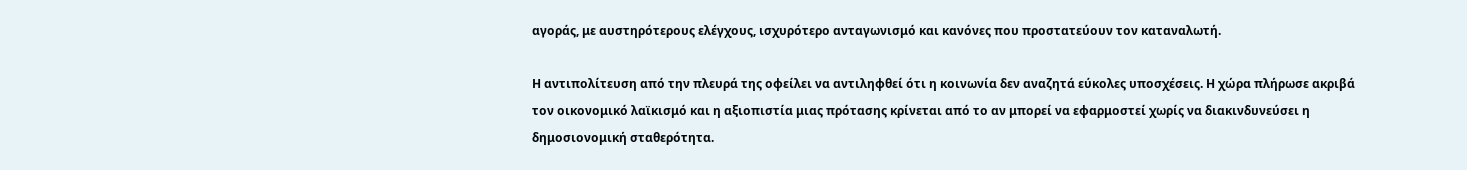αγοράς, με αυστηρότερους ελέγχους, ισχυρότερο ανταγωνισμό και κανόνες που προστατεύουν τον καταναλωτή.

Η αντιπολίτευση από την πλευρά της οφείλει να αντιληφθεί ότι η κοινωνία δεν αναζητά εύκολες υποσχέσεις. Η χώρα πλήρωσε ακριβά τον οικονομικό λαϊκισμό και η αξιοπιστία μιας πρότασης κρίνεται από το αν μπορεί να εφαρμοστεί χωρίς να διακινδυνεύσει η δημοσιονομική σταθερότητα.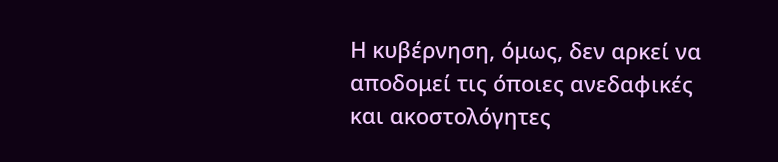Η κυβέρνηση, όμως, δεν αρκεί να αποδομεί τις όποιες ανεδαφικές και ακοστολόγητες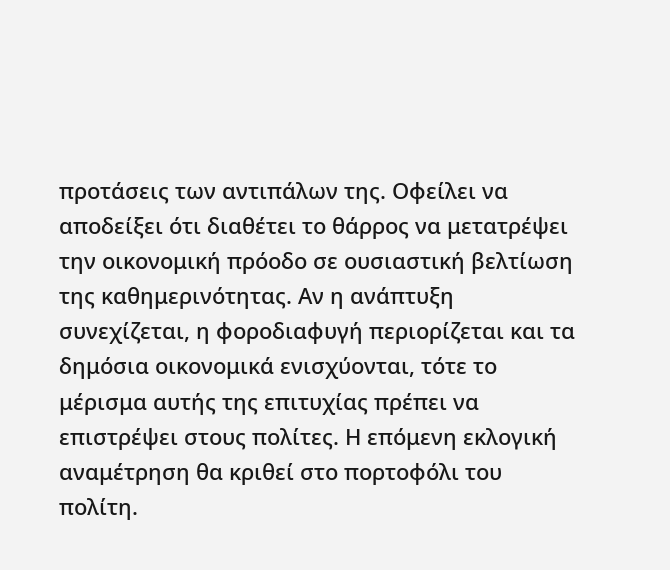προτάσεις των αντιπάλων της. Οφείλει να αποδείξει ότι διαθέτει το θάρρος να μετατρέψει την οικονομική πρόοδο σε ουσιαστική βελτίωση της καθημερινότητας. Αν η ανάπτυξη συνεχίζεται, η φοροδιαφυγή περιορίζεται και τα δημόσια οικονομικά ενισχύονται, τότε το μέρισμα αυτής της επιτυχίας πρέπει να επιστρέψει στους πολίτες. Η επόμενη εκλογική αναμέτρηση θα κριθεί στο πορτοφόλι του πολίτη.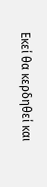Εκεί θα κερδηθεί και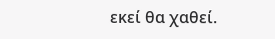εκεί θα χαθεί.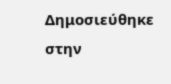Δημοσιεύθηκε στην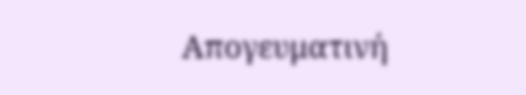Απογευματινή